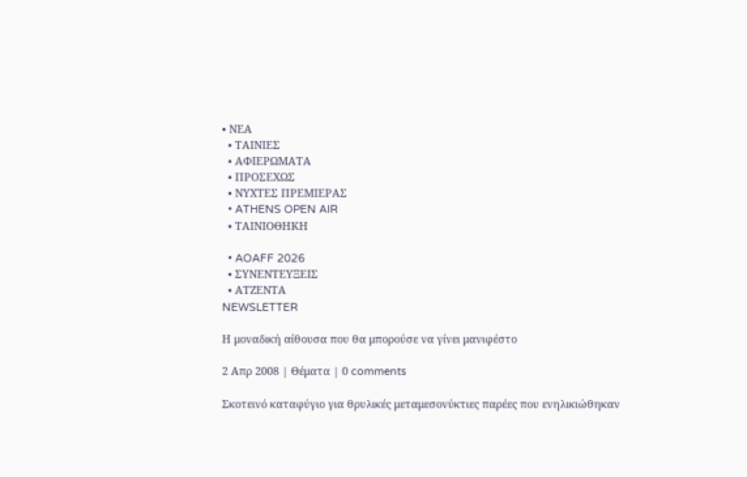• ΝΕΑ
  • ΤΑΙΝΙΕΣ
  • ΑΦΙΕΡΩΜΑΤΑ
  • ΠΡΟΣΕΧΩΣ
  • ΝΥΧΤΕΣ ΠΡΕΜΙΕΡΑΣ
  • ATHENS OPEN AIR
  • ΤΑΙΝΙΟΘΗΚΗ

  • AOAFF 2026
  • ΣΥΝΕΝΤΕΥΞΕΙΣ
  • ΑΤΖΕΝΤΑ
NEWSLETTER

Η μοναδική αίθουσα που θα μπορούσε να γίνει μανιφέστο

2 Απρ 2008 | Θέματα | 0 comments

Σκοτεινό καταφύγιο για θρυλικές μεταμεσονύκτιες παρέες που ενηλικιώθηκαν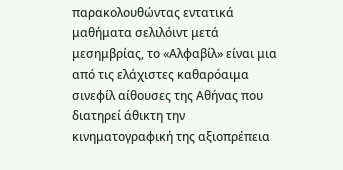παρακολουθώντας εντατικά μαθήματα σελιλόιντ μετά μεσημβρίας, το «Αλφαβίλ» είναι μια από τις ελάχιστες καθαρόαιμα σινεφίλ αίθουσες της Αθήνας που διατηρεί άθικτη την κινηματογραφική της αξιοπρέπεια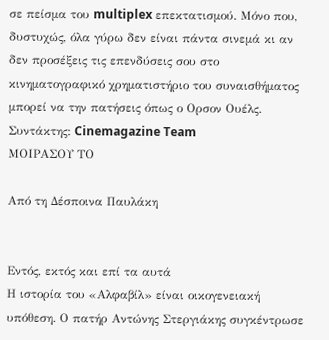σε πείσμα του multiplex επεκτατισμού. Μόνο που, δυστυχώς, όλα γύρω δεν είναι πάντα σινεμά κι αν δεν προσέξεις τις επενδύσεις σου στο κινηματογραφικό χρηματιστήριο του συναισθήματος μπορεί να την πατήσεις όπως ο Ορσον Ουέλς.
Συντάκτης: Cinemagazine Team
ΜΟΙΡΑΣΟΥ ΤΟ

Από τη Δέσποινα Παυλάκη


Εντός, εκτός και επί τα αυτά
Η ιστορία του «Αλφαβίλ» είναι οικογενειακή υπόθεση. Ο πατήρ Αντώνης Στεργιάκης συγκέντρωσε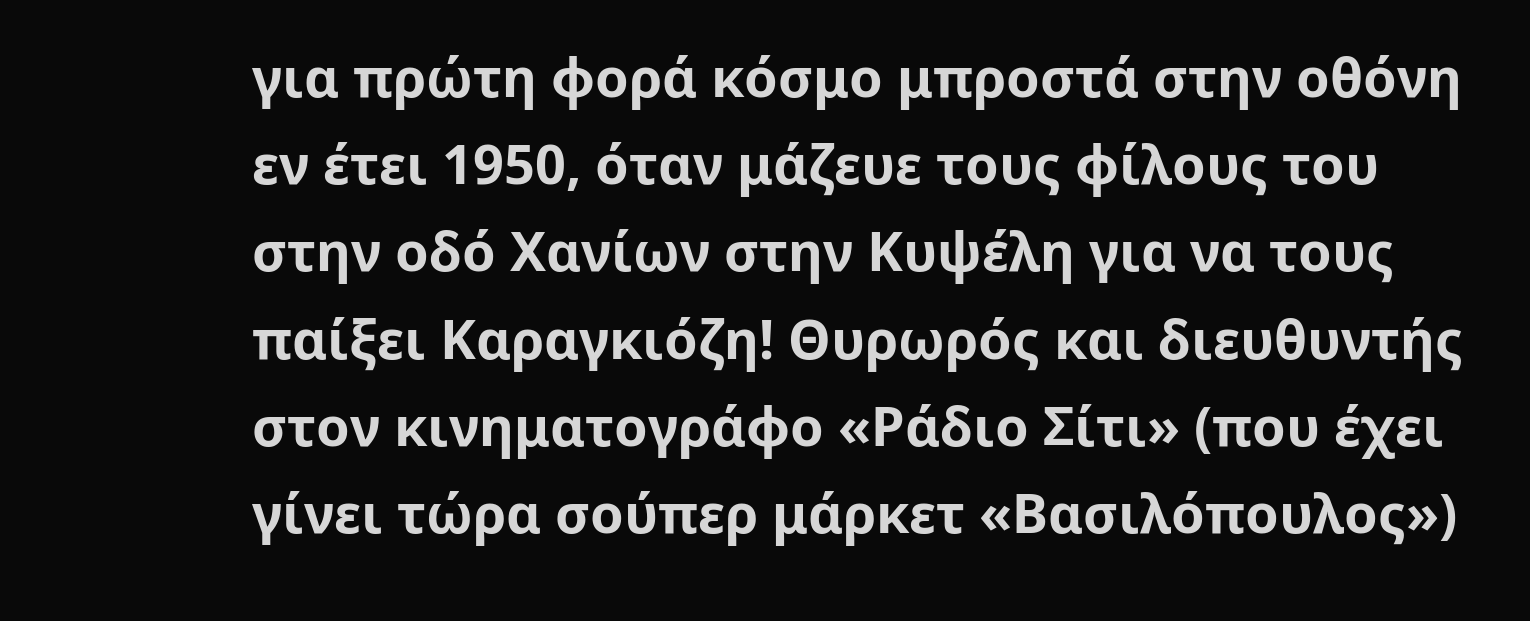για πρώτη φορά κόσμο μπροστά στην οθόνη εν έτει 1950, όταν μάζευε τους φίλους του στην οδό Χανίων στην Κυψέλη για να τους παίξει Καραγκιόζη! Θυρωρός και διευθυντής στον κινηματογράφο «Ράδιο Σίτι» (που έχει γίνει τώρα σούπερ μάρκετ «Βασιλόπουλος»)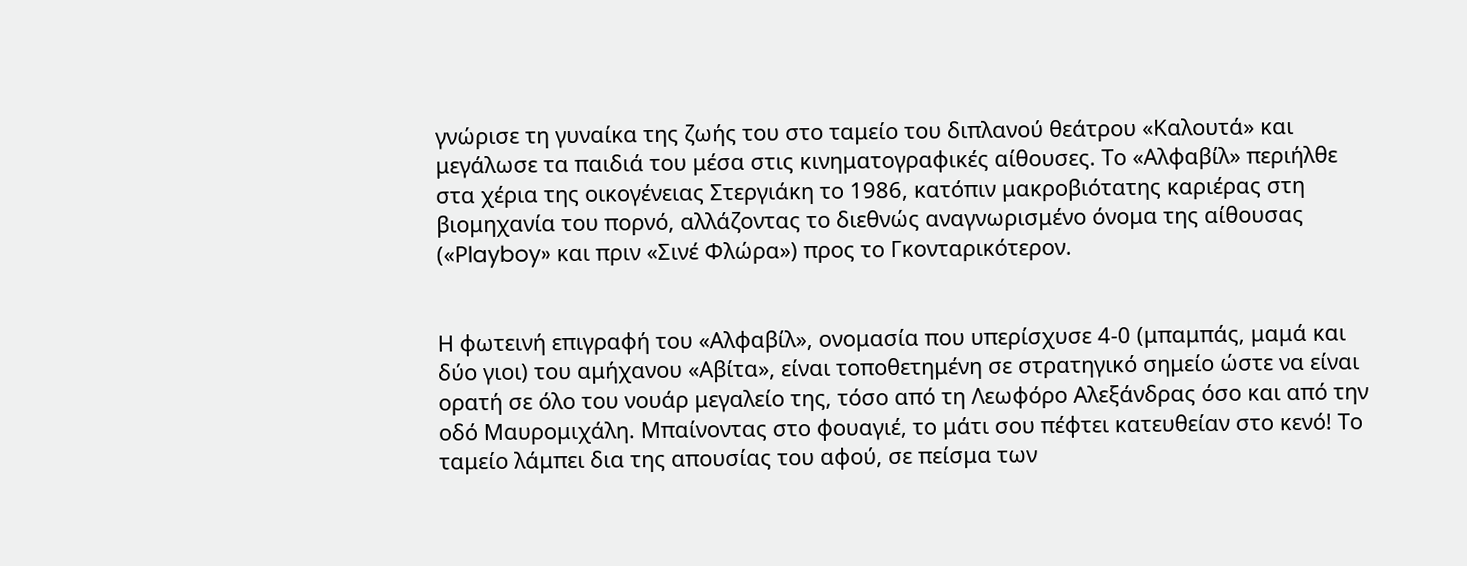γνώρισε τη γυναίκα της ζωής του στο ταμείο του διπλανού θεάτρου «Καλουτά» και μεγάλωσε τα παιδιά του μέσα στις κινηματογραφικές αίθουσες. Το «Αλφαβίλ» περιήλθε στα χέρια της οικογένειας Στεργιάκη το 1986, κατόπιν μακροβιότατης καριέρας στη βιομηχανία του πορνό, αλλάζοντας το διεθνώς αναγνωρισμένο όνομα της αίθουσας («Ρlayboy» και πριν «Σινέ Φλώρα») προς το Γκονταρικότερον.


Η φωτεινή επιγραφή του «Αλφαβίλ», ονομασία που υπερίσχυσε 4-0 (μπαμπάς, μαμά και δύο γιοι) του αμήχανου «Αβίτα», είναι τοποθετημένη σε στρατηγικό σημείο ώστε να είναι ορατή σε όλο του νουάρ μεγαλείο της, τόσο από τη Λεωφόρο Αλεξάνδρας όσο και από την οδό Μαυρομιχάλη. Μπαίνοντας στο φουαγιέ, το μάτι σου πέφτει κατευθείαν στο κενό! Το ταμείο λάμπει δια της απουσίας του αφού, σε πείσμα των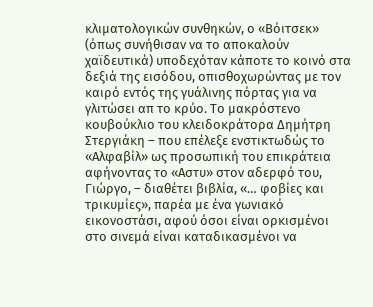κλιματολογικών συνθηκών, ο «Βόιτσεκ» (όπως συνήθισαν να το αποκαλούν χαϊδευτικά) υποδεχόταν κάποτε το κοινό στα δεξιά της εισόδου, οπισθοχωρώντας με τον καιρό εντός της γυάλινης πόρτας για να γλιτώσει απ το κρύο. Το μακρόστενο κουβούκλιο του κλειδοκράτορα Δημήτρη Στεργιάκη – που επέλεξε ενστικτωδώς το «Αλφαβίλ» ως προσωπική του επικράτεια αφήνοντας το «Αστυ» στον αδερφό του, Γιώργο, – διαθέτει βιβλία, «… φοβίες και τρικυμίες», παρέα με ένα γωνιακό εικονοστάσι, αφού όσοι είναι ορκισμένοι στο σινεμά είναι καταδικασμένοι να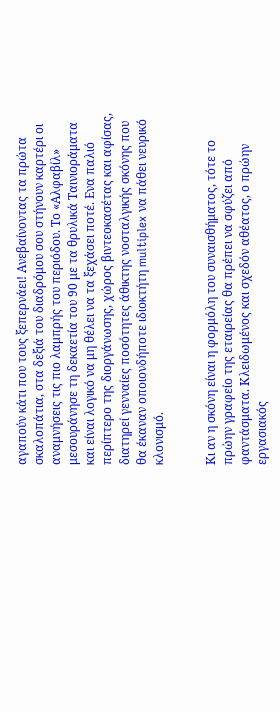αγαπούν κάτι που τους ξεπερνάει! Ανεβαίνοντας τα πρώτα σκαλοπάτια, στα δεξιά του διαδρόμου σου στήνουν καρτέρι οι αναμνήσεις τις πιο λαμπρής του περιόδου. Το «Αλφαβίλ» μεσουράνησε τη δεκαετία του 90 με τα θρυλικά Ταινιοράματα και είναι λογικό να μη θέλει να τα ξεχάσει ποτέ. Ενα παλιό περίπτερο της διοργάνωσης, χώρος βιντεοκασέτας και αφίσας, διατηρεί γενναίες ποσότητες άθικτης νοσταλγικής σκόνης που θα έκαναν οποιονδήποτε ιδιοκτήτη multiplex να πάθει νευρικό κλονισμό.


Κι αν η σκόνη είναι η φορμόλη του συναισθήματος, τότε το πρώην γραφείο της εταιρείας θα πρέπει να σφύζει από φαντάσματα. Κλειδωμένος και σχεδόν αθέατος, ο πρώην εργασιακός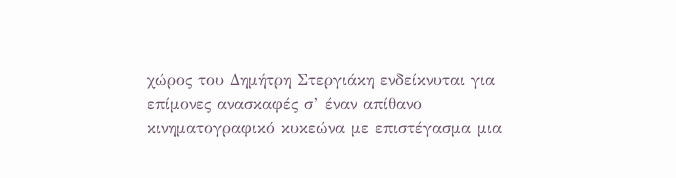χώρος του Δημήτρη Στεργιάκη ενδείκνυται για επίμονες ανασκαφές σ’ έναν απίθανο κινηματογραφικό κυκεώνα με επιστέγασμα μια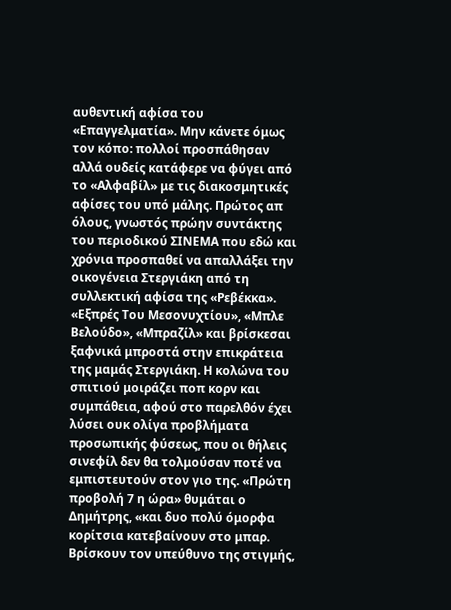αυθεντική αφίσα του «Επαγγελματία». Μην κάνετε όμως τον κόπο: πολλοί προσπάθησαν αλλά ουδείς κατάφερε να φύγει από το «Αλφαβίλ» με τις διακοσμητικές αφίσες του υπό μάλης. Πρώτος απ όλους, γνωστός πρώην συντάκτης του περιοδικού ΣΙΝΕΜΑ που εδώ και χρόνια προσπαθεί να απαλλάξει την οικογένεια Στεργιάκη από τη συλλεκτική αφίσα της «Ρεβέκκα». «Εξπρές Του Μεσονυχτίου», «Μπλε Βελούδο», «Μπραζίλ» και βρίσκεσαι ξαφνικά μπροστά στην επικράτεια της μαμάς Στεργιάκη. Η κολώνα του σπιτιού μοιράζει ποπ κορν και συμπάθεια, αφού στο παρελθόν έχει λύσει ουκ ολίγα προβλήματα προσωπικής φύσεως, που οι θήλεις σινεφίλ δεν θα τολμούσαν ποτέ να εμπιστευτούν στον γιο της. «Πρώτη προβολή 7 η ώρα» θυμάται ο Δημήτρης, «και δυο πολύ όμορφα κορίτσια κατεβαίνουν στο μπαρ. Βρίσκουν τον υπεύθυνο της στιγμής,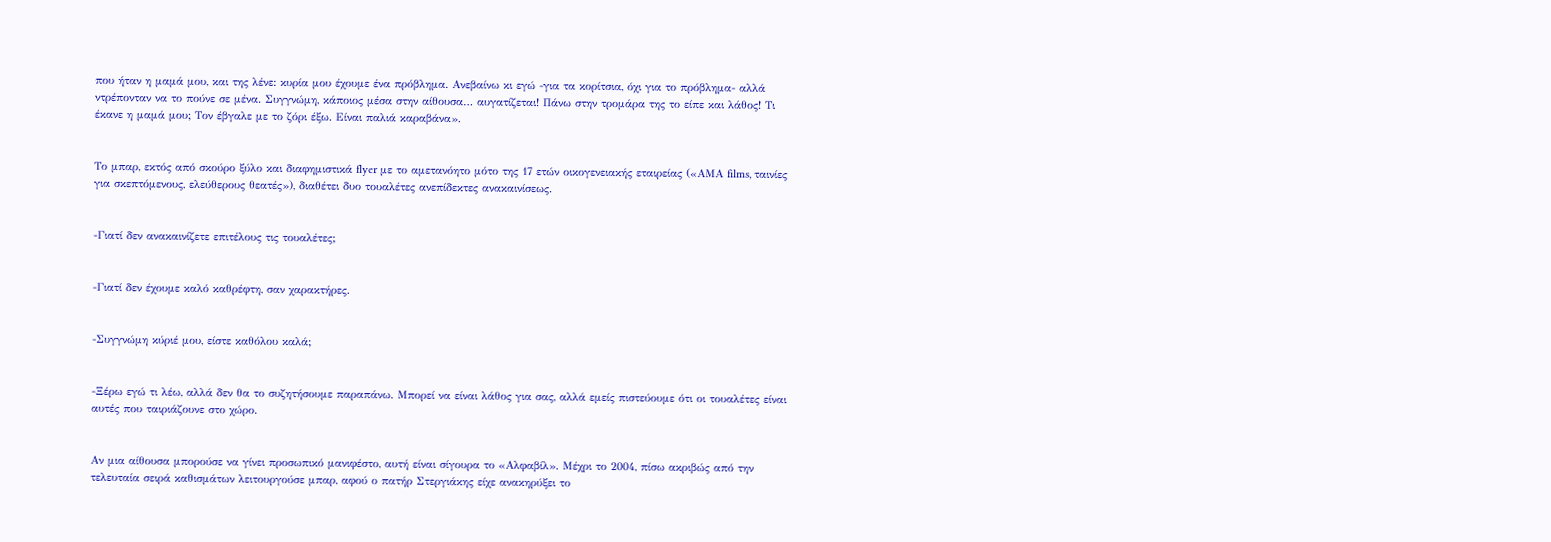που ήταν η μαμά μου, και της λένε: κυρία μου έχουμε ένα πρόβλημα. Ανεβαίνω κι εγώ -για τα κορίτσια, όχι για το πρόβλημα- αλλά ντρέπονταν να το πούνε σε μένα. Συγγνώμη, κάποιος μέσα στην αίθουσα… αυγατίζεται! Πάνω στην τρομάρα της το είπε και λάθος! Τι έκανε η μαμά μου; Τον έβγαλε με το ζόρι έξω. Είναι παλιά καραβάνα».


Το μπαρ, εκτός από σκούρο ξύλο και διαφημιστικά flyer με το αμετανόητο μότο της 17 ετών οικογενειακής εταιρείας («ΑΜΑ films, ταινίες για σκεπτόμενους, ελεύθερους θεατές»), διαθέτει δυο τουαλέτες ανεπίδεκτες ανακαινίσεως.


-Γιατί δεν ανακαινίζετε επιτέλους τις τουαλέτες;


-Γιατί δεν έχουμε καλό καθρέφτη, σαν χαρακτήρες.


-Συγγνώμη κύριέ μου, είστε καθόλου καλά;


-Ξέρω εγώ τι λέω, αλλά δεν θα το συζητήσουμε παραπάνω. Μπορεί να είναι λάθος για σας, αλλά εμείς πιστεύουμε ότι οι τουαλέτες είναι αυτές που ταιριάζουνε στο χώρο.


Αν μια αίθουσα μπορούσε να γίνει προσωπικό μανιφέστο, αυτή είναι σίγουρα το «Αλφαβίλ». Μέχρι το 2004, πίσω ακριβώς από την τελευταία σειρά καθισμάτων λειτουργούσε μπαρ, αφού ο πατήρ Στεργιάκης είχε ανακηρύξει το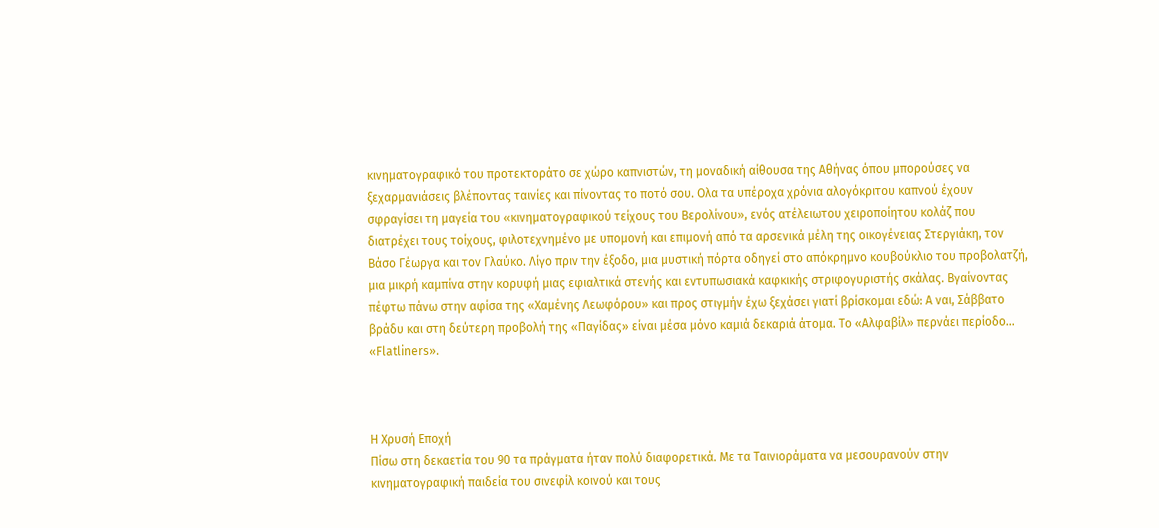κινηματογραφικό του προτεκτοράτο σε χώρο καπνιστών, τη μοναδική αίθουσα της Αθήνας όπου μπορούσες να ξεχαρμανιάσεις βλέποντας ταινίες και πίνοντας το ποτό σου. Ολα τα υπέροχα χρόνια αλογόκριτου καπνού έχουν σφραγίσει τη μαγεία του «κινηματογραφικού τείχους του Βερολίνου», ενός ατέλειωτου χειροποίητου κολάζ που διατρέχει τους τοίχους, φιλοτεχνημένο με υπομονή και επιμονή από τα αρσενικά μέλη της οικογένειας Στεργιάκη, τον Βάσο Γέωργα και τον Γλαύκο. Λίγο πριν την έξοδο, μια μυστική πόρτα οδηγεί στο απόκρημνο κουβούκλιο του προβολατζή, μια μικρή καμπίνα στην κορυφή μιας εφιαλτικά στενής και εντυπωσιακά καφκικής στριφογυριστής σκάλας. Βγαίνοντας πέφτω πάνω στην αφίσα της «Χαμένης Λεωφόρου» και προς στιγμήν έχω ξεχάσει γιατί βρίσκομαι εδώ: Α ναι, Σάββατο βράδυ και στη δεύτερη προβολή της «Παγίδας» είναι μέσα μόνο καμιά δεκαριά άτομα. Το «Αλφαβίλ» περνάει περίοδο… «Flatliners».



Η Χρυσή Εποχή
Πίσω στη δεκαετία του 90 τα πράγματα ήταν πολύ διαφορετικά. Με τα Ταινιοράματα να μεσουρανούν στην κινηματογραφική παιδεία του σινεφίλ κοινού και τους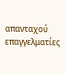απανταχού επαγγελματίες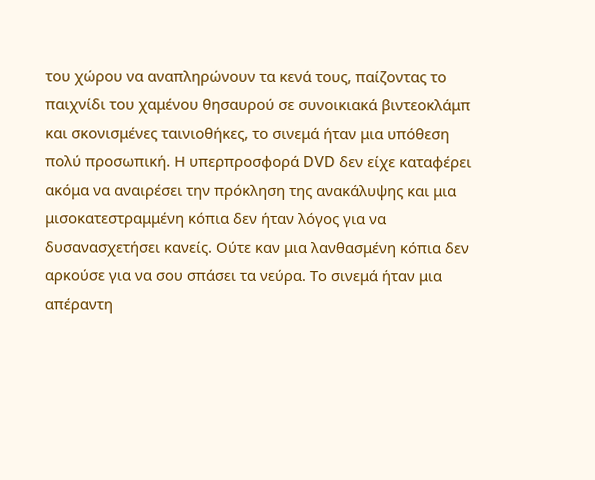του χώρου να αναπληρώνουν τα κενά τους, παίζοντας το παιχνίδι του χαμένου θησαυρού σε συνοικιακά βιντεοκλάμπ και σκονισμένες ταινιοθήκες, το σινεμά ήταν μια υπόθεση πολύ προσωπική. Η υπερπροσφορά DVD δεν είχε καταφέρει ακόμα να αναιρέσει την πρόκληση της ανακάλυψης και μια μισοκατεστραμμένη κόπια δεν ήταν λόγος για να δυσανασχετήσει κανείς. Ούτε καν μια λανθασμένη κόπια δεν αρκούσε για να σου σπάσει τα νεύρα. Το σινεμά ήταν μια απέραντη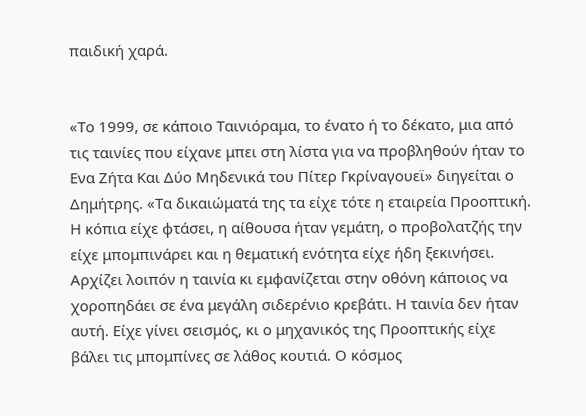παιδική χαρά.


«Το 1999, σε κάποιο Ταινιόραμα, το ένατο ή το δέκατο, μια από τις ταινίες που είχανε μπει στη λίστα για να προβληθούν ήταν το Ενα Ζήτα Και Δύο Μηδενικά του Πίτερ Γκρίναγουεϊ» διηγείται ο Δημήτρης. «Τα δικαιώματά της τα είχε τότε η εταιρεία Προοπτική. Η κόπια είχε φτάσει, η αίθουσα ήταν γεμάτη, ο προβολατζής την είχε μπομπινάρει και η θεματική ενότητα είχε ήδη ξεκινήσει. Αρχίζει λοιπόν η ταινία κι εμφανίζεται στην οθόνη κάποιος να χοροπηδάει σε ένα μεγάλη σιδερένιο κρεβάτι. Η ταινία δεν ήταν αυτή. Είχε γίνει σεισμός, κι ο μηχανικός της Προοπτικής είχε βάλει τις μπομπίνες σε λάθος κουτιά. Ο κόσμος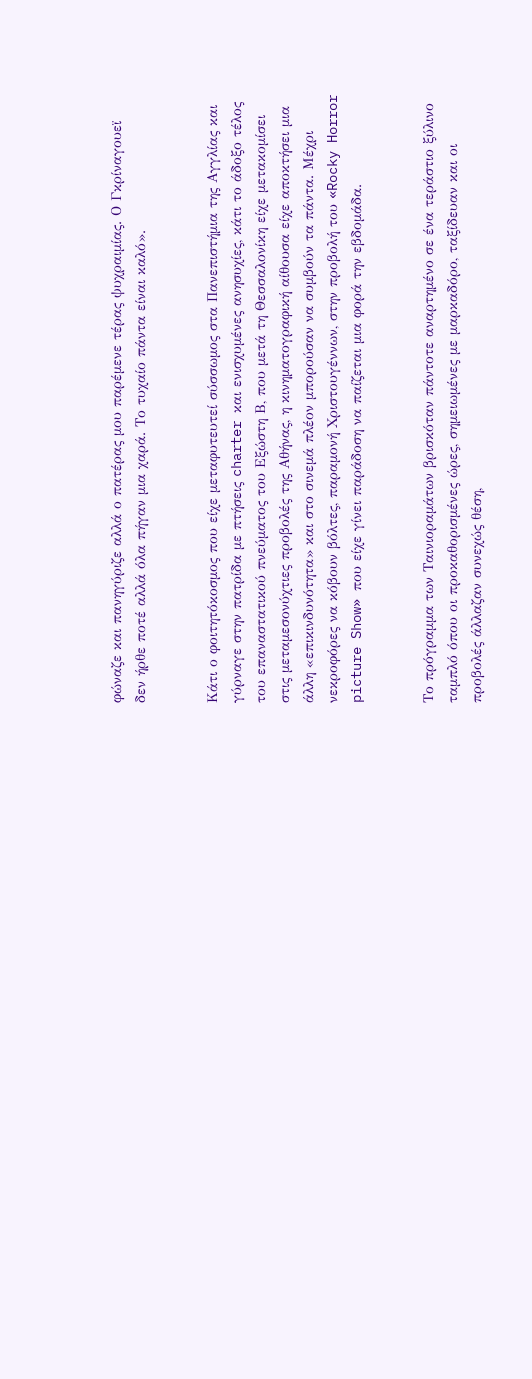φώναζε και πανηγύριζε αλλά ο πατέρας μου παρέμενε τέρας ψυχραιμίας. Ο Γκρίναγουεϊ δεν ήρθε ποτέ αλλά όλα πήγαν μια χαρά. Το τυχαίο πάντα είναι καλό».


Κάτι ο φοιτητόκοσμος που είχε μεταφυτευτεί σύσσωμος στα Πανεπιστήμια της Αγγλίας και γύρναγε στην πατρίδα με πτήσεις charter και ενισχυμένες ανησυχίες, κάτι το άδοξο τέλος του επαναστατικού πνεύματος του Εξώστη Β, που μετά τη Θεσσαλονίκη είχε μετακομίσει στις μεταμεσονύχτιες προβολές της Αθήνας, η κινηματογραφική αίθουσα είχε αποκτήσει μια άλλη «επικινδυνότητα» και στο σινεμά πλέον μπορούσαν να συμβούν τα πάντα. Μέχρι νεκροφόρες να κόβουν βόλτες, παραμονή Χριστουγέννων, στην προβολή του «Rocky Horror picture Show» που είχε γίνει παράδοση να παίζεται μια φορά την εβδομάδα.


Το πρόγραμμα των Ταινιοραμάτων βρισκόταν πάντοτε αναρτημένο σε ένα τεράστιο ξύλινο ταμπλό όπου οι προκαθορισμένες ώρες, σημειωμένες με μαρκαδόρο, ταξίδευαν και οι προβολές άλλαζαν συνεχώς θέση,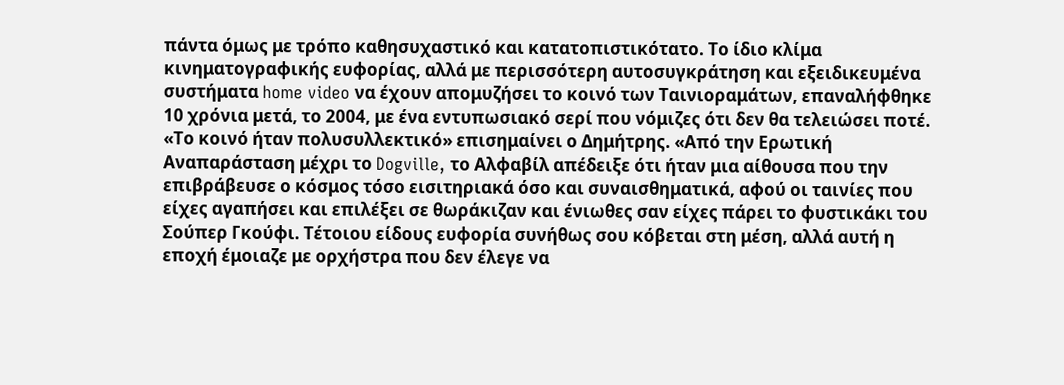πάντα όμως με τρόπο καθησυχαστικό και κατατοπιστικότατο. Το ίδιο κλίμα κινηματογραφικής ευφορίας, αλλά με περισσότερη αυτοσυγκράτηση και εξειδικευμένα συστήματα home video να έχουν απομυζήσει το κοινό των Ταινιοραμάτων, επαναλήφθηκε 10 χρόνια μετά, το 2004, με ένα εντυπωσιακό σερί που νόμιζες ότι δεν θα τελειώσει ποτέ. «Το κοινό ήταν πολυσυλλεκτικό» επισημαίνει ο Δημήτρης. «Από την Ερωτική Αναπαράσταση μέχρι το Dogville, το Αλφαβίλ απέδειξε ότι ήταν μια αίθουσα που την επιβράβευσε ο κόσμος τόσο εισιτηριακά όσο και συναισθηματικά, αφού οι ταινίες που είχες αγαπήσει και επιλέξει σε θωράκιζαν και ένιωθες σαν είχες πάρει το φυστικάκι του Σούπερ Γκούφι. Τέτοιου είδους ευφορία συνήθως σου κόβεται στη μέση, αλλά αυτή η εποχή έμοιαζε με ορχήστρα που δεν έλεγε να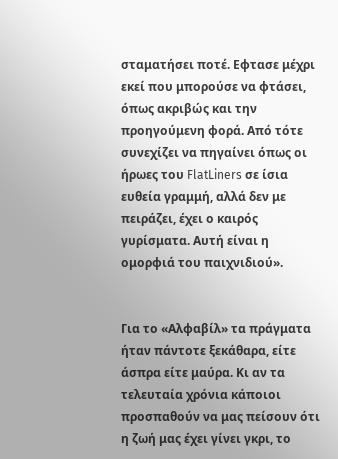σταματήσει ποτέ. Εφτασε μέχρι εκεί που μπορούσε να φτάσει, όπως ακριβώς και την προηγούμενη φορά. Από τότε συνεχίζει να πηγαίνει όπως οι ήρωες του FlatLiners σε ίσια ευθεία γραμμή, αλλά δεν με πειράζει, έχει ο καιρός γυρίσματα. Αυτή είναι η ομορφιά του παιχνιδιού».


Για το «Αλφαβίλ» τα πράγματα ήταν πάντοτε ξεκάθαρα, είτε άσπρα είτε μαύρα. Κι αν τα τελευταία χρόνια κάποιοι προσπαθούν να μας πείσουν ότι η ζωή μας έχει γίνει γκρι, το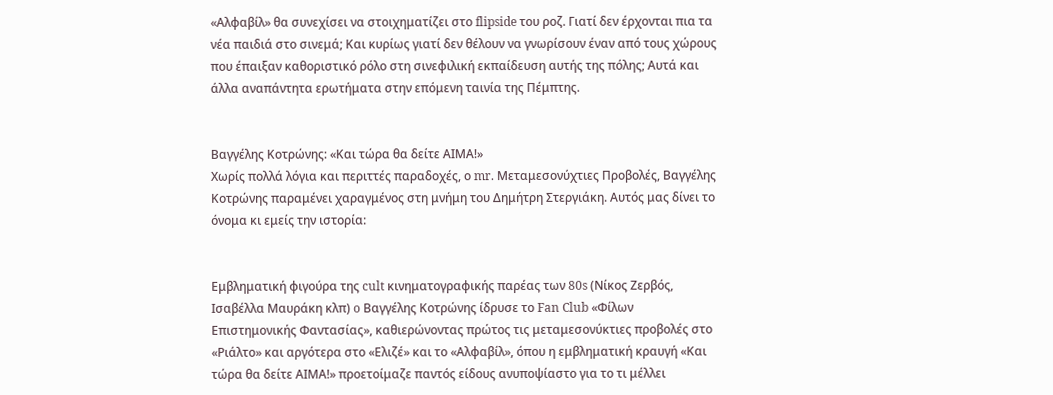«Αλφαβίλ» θα συνεχίσει να στοιχηματίζει στο flipside του ροζ. Γιατί δεν έρχονται πια τα νέα παιδιά στο σινεμά; Και κυρίως γιατί δεν θέλουν να γνωρίσουν έναν από τους χώρους που έπαιξαν καθοριστικό ρόλο στη σινεφιλική εκπαίδευση αυτής της πόλης; Αυτά και άλλα αναπάντητα ερωτήματα στην επόμενη ταινία της Πέμπτης.


Βαγγέλης Κοτρώνης: «Και τώρα θα δείτε ΑΙΜΑ!»
Χωρίς πολλά λόγια και περιττές παραδοχές, ο mr. Μεταμεσονύχτιες Προβολές, Βαγγέλης Κοτρώνης παραμένει χαραγμένος στη μνήμη του Δημήτρη Στεργιάκη. Αυτός μας δίνει το όνομα κι εμείς την ιστορία:


Εμβληματική φιγούρα της cult κινηματογραφικής παρέας των 80s (Νίκος Ζερβός, Ισαβέλλα Μαυράκη κλπ) o Βαγγέλης Κοτρώνης ίδρυσε το Fan Club «Φίλων Επιστημονικής Φαντασίας», καθιερώνοντας πρώτος τις μεταμεσονύκτιες προβολές στο «Ριάλτο» και αργότερα στο «Ελιζέ» και το «Αλφαβίλ», όπου η εμβληματική κραυγή «Και τώρα θα δείτε ΑΙΜΑ!» προετοίμαζε παντός είδους ανυποψίαστο για το τι μέλλει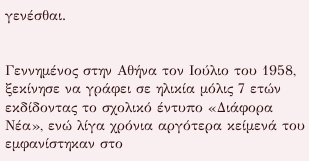γενέσθαι.


Γεννημένος στην Αθήνα τον Ιούλιο του 1958, ξεκίνησε να γράφει σε ηλικία μόλις 7 ετών εκδίδοντας το σχολικό έντυπο «Διάφορα Νέα», ενώ λίγα χρόνια αργότερα κείμενά του εμφανίστηκαν στο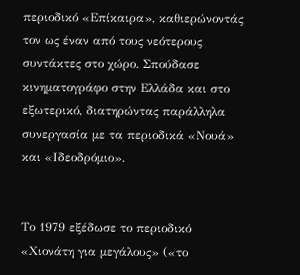περιοδικό «Επίκαιρα», καθιερώνοντάς τον ως έναν από τους νεότερους συντάκτες στο χώρο. Σπούδασε κινηματογράφο στην Ελλάδα και στο εξωτερικό, διατηρώντας παράλληλα συνεργασία με τα περιοδικά «Νουά» και «Ιδεοδρόμιο».


Το 1979 εξέδωσε το περιοδικό «Χιονάτη για μεγάλους» («το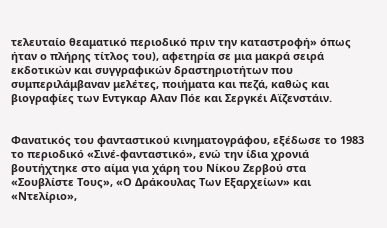τελευταίο θεαματικό περιοδικό πριν την καταστροφή» όπως ήταν ο πλήρης τίτλος του), αφετηρία σε μια μακρά σειρά εκδοτικών και συγγραφικών δραστηριοτήτων που συμπεριλάμβαναν μελέτες, ποιήματα και πεζά, καθώς και βιογραφίες των Εντγκαρ Αλαν Πόε και Σεργκέι Αϊζενστάιν.


Φανατικός του φανταστικού κινηματογράφου, εξέδωσε το 1983 το περιοδικό «Σινέ-φανταστικό», ενώ την ίδια χρονιά βουτήχτηκε στο αίμα για χάρη του Νίκου Ζερβού στα «Σουβλίστε Τους», «Ο Δράκουλας Των Εξαρχείων» και «Ντελίριο»,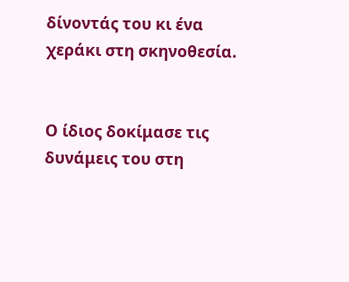δίνοντάς του κι ένα χεράκι στη σκηνοθεσία.


Ο ίδιος δοκίμασε τις δυνάμεις του στη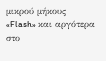μικρού μήκους «Flash» και αργότερα στο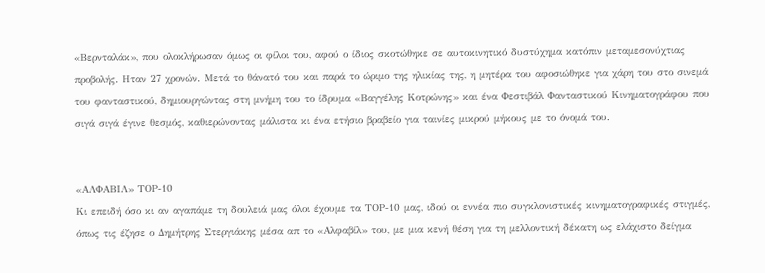«Βερνταλάκ», που ολοκλήρωσαν όμως οι φίλοι του, αφού ο ίδιος σκοτώθηκε σε αυτοκινητικό δυστύχημα κατόπιν μεταμεσονύχτιας προβολής. Ηταν 27 χρονών. Μετά το θάνατό του και παρά το ώριμο της ηλικίας της, η μητέρα του αφοσιώθηκε για χάρη του στο σινεμά του φανταστικού, δημιουργώντας στη μνήμη του το ίδρυμα «Βαγγέλης Κοτρώνης» και ένα Φεστιβάλ Φανταστικού Κινηματογράφου που σιγά σιγά έγινε θεσμός, καθιερώνοντας μάλιστα κι ένα ετήσιο βραβείο για ταινίες μικρού μήκους με το όνομά του.


«ΑΛΦΑΒΙΛ» ΤΟΡ-10
Κι επειδή όσο κι αν αγαπάμε τη δουλειά μας όλοι έχουμε τα ΤΟΡ-10 μας, ιδού οι εννέα πιο συγκλονιστικές κινηματογραφικές στιγμές, όπως τις έζησε ο Δημήτρης Στεργιάκης μέσα απ το «Αλφαβίλ» του, με μια κενή θέση για τη μελλοντική δέκατη ως ελάχιστο δείγμα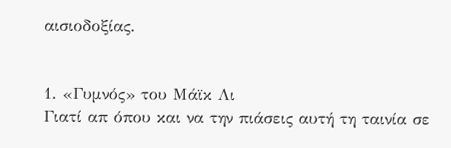αισιοδοξίας.


1. «Γυμνός» του Μάϊκ Λι
Γιατί απ όπου και να την πιάσεις αυτή τη ταινία σε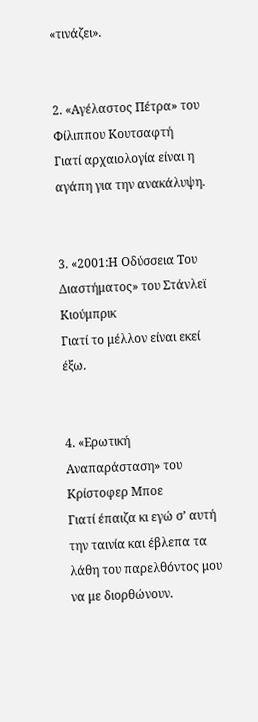«τινάζει».


2. «Αγέλαστος Πέτρα» του Φίλιππου Κουτσαφτή
Γιατί αρχαιολογία είναι η αγάπη για την ανακάλυψη.


3. «2001:Η Οδύσσεια Του Διαστήματος» του Στάνλεϊ Κιούμπρικ
Γιατί το μέλλον είναι εκεί έξω.


4. «Ερωτική Αναπαράσταση» του Κρίστοφερ Μποε
Γιατί έπαιζα κι εγώ σ’ αυτή την ταινία και έβλεπα τα λάθη του παρελθόντος μου να με διορθώνουν.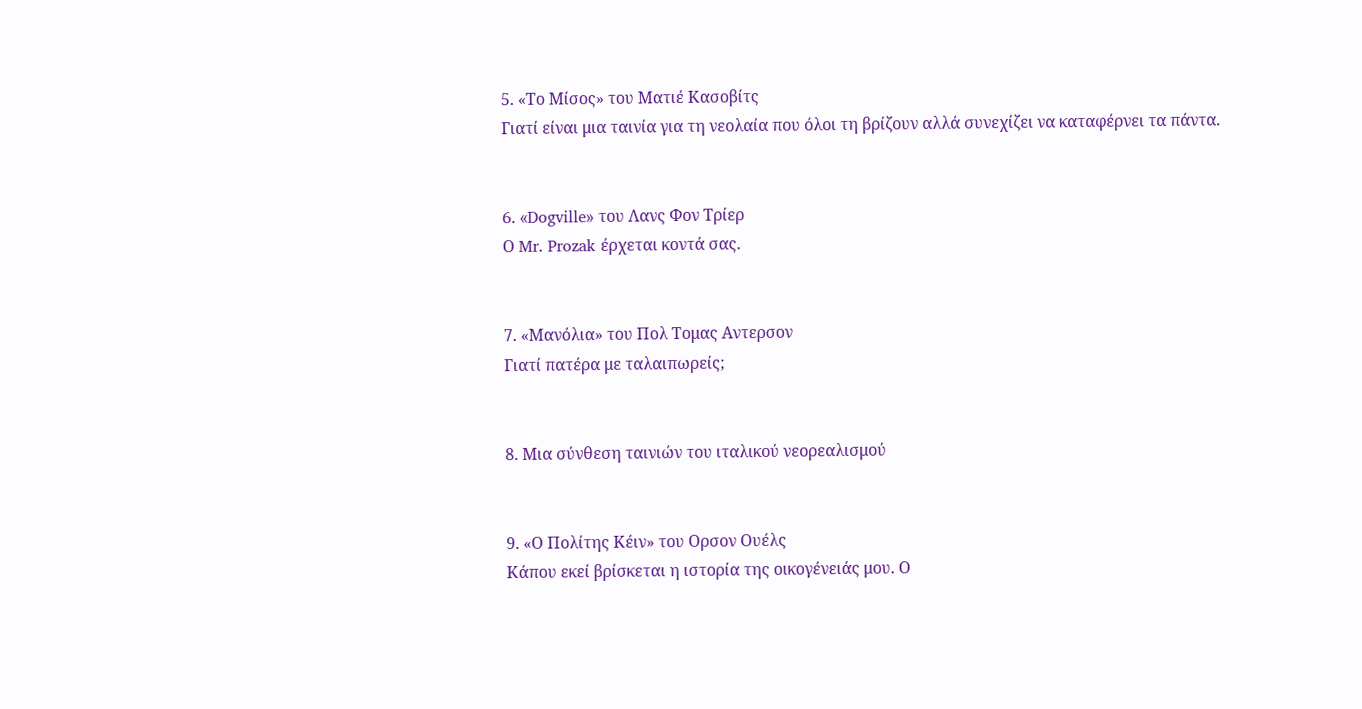5. «Το Μίσος» του Ματιέ Κασοβίτς
Γιατί είναι μια ταινία για τη νεολαία που όλοι τη βρίζουν αλλά συνεχίζει να καταφέρνει τα πάντα.


6. «Dogville» του Λανς Φον Τρίερ
Ο Mr. Prozak έρχεται κοντά σας.


7. «Μανόλια» τoυ Πoλ Τoμας Αντερσoν
Γιατί πατέρα με ταλαιπωρείς;


8. Μια σύνθεση ταινιών του ιταλικού νεορεαλισμού


9. «Ο Πολίτης Κέιν» τoυ Ορσoν Ουέλς
Κάπου εκεί βρίσκεται η ιστορία της οικογένειάς μου. Ο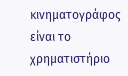κινηματογράφος είναι το χρηματιστήριο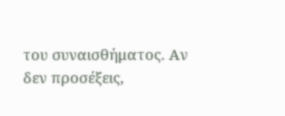του συναισθήματος. Αν δεν προσέξεις,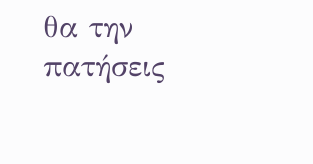θα την πατήσεις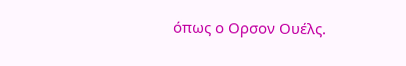όπως ο Ορσον Ουέλς.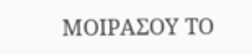ΜΟΙΡΑΣΟΥ ΤΟ